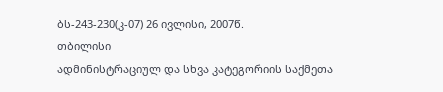ბს-243-230(კ-07) 26 ივლისი, 2007წ.
თბილისი
ადმინისტრაციულ და სხვა კატეგორიის საქმეთა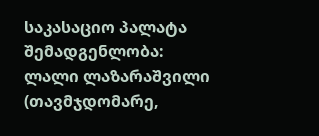საკასაციო პალატა
შემადგენლობა:
ლალი ლაზარაშვილი (თავმჯდომარე,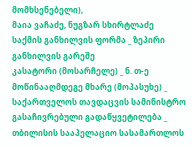მომხსენებელი),
მაია ვაჩაძე, ნუგზარ სხირტლაძე
საქმის განხილვის ფორმა _ ზეპირი განხილვის გარეშე
კასატორი (მოსარჩელე) _ ნ. თ-ე
მოწინააღმდეგე მხარე (მოპასუხე) _ საქართველოს თავდაცვის სამინისტრო
გასაჩივრებული გადაწყვეტილება _ თბილისის სააპელაციო სასამართლოს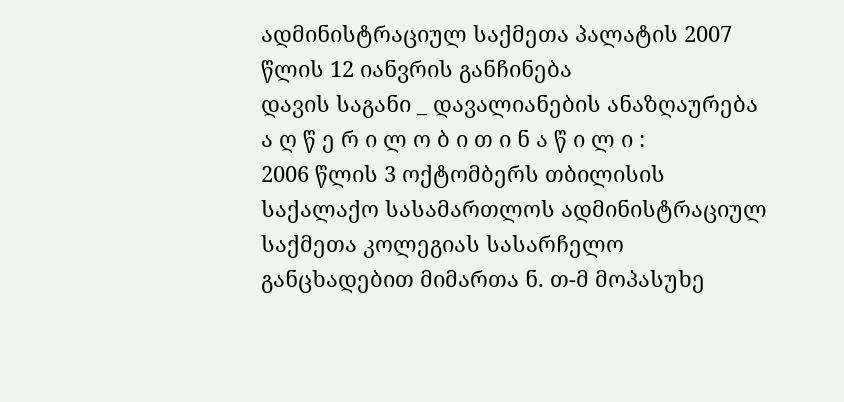ადმინისტრაციულ საქმეთა პალატის 2007 წლის 12 იანვრის განჩინება
დავის საგანი _ დავალიანების ანაზღაურება
ა ღ წ ე რ ი ლ ო ბ ი თ ი ნ ა წ ი ლ ი :
2006 წლის 3 ოქტომბერს თბილისის საქალაქო სასამართლოს ადმინისტრაციულ საქმეთა კოლეგიას სასარჩელო განცხადებით მიმართა ნ. თ-მ მოპასუხე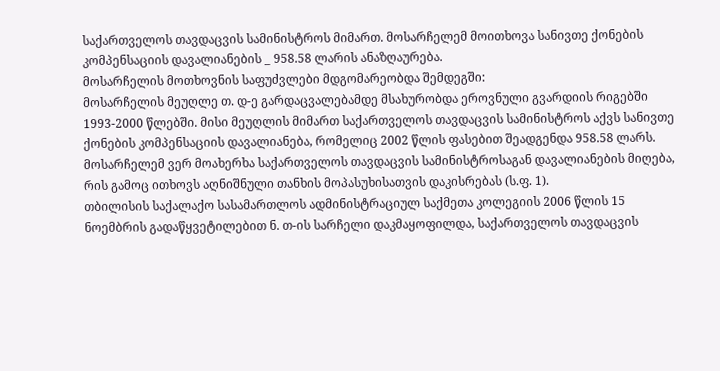საქართველოს თავდაცვის სამინისტროს მიმართ. მოსარჩელემ მოითხოვა სანივთე ქონების კომპენსაციის დავალიანების _ 958.58 ლარის ანაზღაურება.
მოსარჩელის მოთხოვნის საფუძვლები მდგომარეობდა შემდეგში:
მოსარჩელის მეუღლე თ. დ-ე გარდაცვალებამდე მსახურობდა ეროვნული გვარდიის რიგებში 1993-2000 წლებში. მისი მეუღლის მიმართ საქართველოს თავდაცვის სამინისტროს აქვს სანივთე ქონების კომპენსაციის დავალიანება, რომელიც 2002 წლის ფასებით შეადგენდა 958.58 ლარს. მოსარჩელემ ვერ მოახერხა საქართველოს თავდაცვის სამინისტროსაგან დავალიანების მიღება, რის გამოც ითხოვს აღნიშნული თანხის მოპასუხისათვის დაკისრებას (ს.ფ. 1).
თბილისის საქალაქო სასამართლოს ადმინისტრაციულ საქმეთა კოლეგიის 2006 წლის 15 ნოემბრის გადაწყვეტილებით ნ. თ-ის სარჩელი დაკმაყოფილდა, საქართველოს თავდაცვის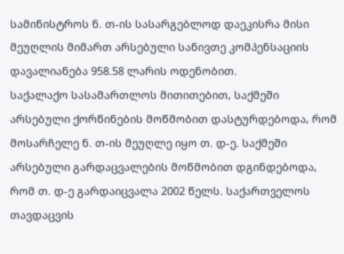სამინისტროს ნ. თ-ის სასარგებლოდ დაეკისრა მისი მეუღლის მიმართ არსებული სანივთე კომპენსაციის დავალიანება 958.58 ლარის ოდენობით.
საქალაქო სასამართლოს მითითებით, საქმეში არსებული ქორწინების მოწმობით დასტურდებოდა, რომ მოსარჩელე ნ. თ-ის მეუღლე იყო თ. დ-ე. საქმეში არსებული გარდაცვალების მოწმობით დგინდებოდა, რომ თ. დ-ე გარდაიცვალა 2002 წელს. საქართველოს თავდაცვის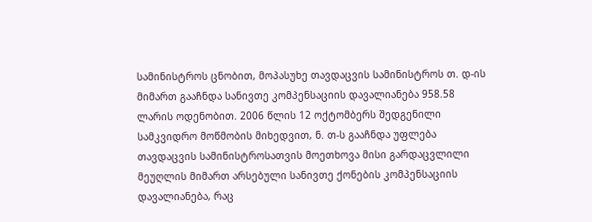სამინისტროს ცნობით, მოპასუხე თავდაცვის სამინისტროს თ. დ-ის მიმართ გააჩნდა სანივთე კომპენსაციის დავალიანება 958.58 ლარის ოდენობით. 2006 წლის 12 ოქტომბერს შედგენილი სამკვიდრო მოწმობის მიხედვით, ნ. თ-ს გააჩნდა უფლება თავდაცვის სამინისტროსათვის მოეთხოვა მისი გარდაცვლილი მეუღლის მიმართ არსებული სანივთე ქონების კომპენსაციის დავალიანება, რაც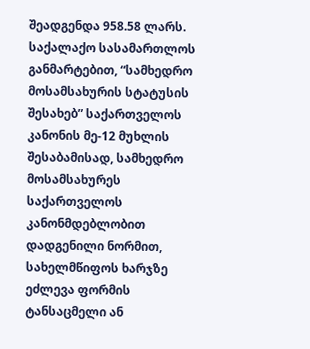შეადგენდა 958.58 ლარს.
საქალაქო სასამართლოს განმარტებით, “სამხედრო მოსამსახურის სტატუსის შესახებ” საქართველოს კანონის მე-12 მუხლის შესაბამისად, სამხედრო მოსამსახურეს საქართველოს კანონმდებლობით დადგენილი ნორმით, სახელმწიფოს ხარჯზე ეძლევა ფორმის ტანსაცმელი ან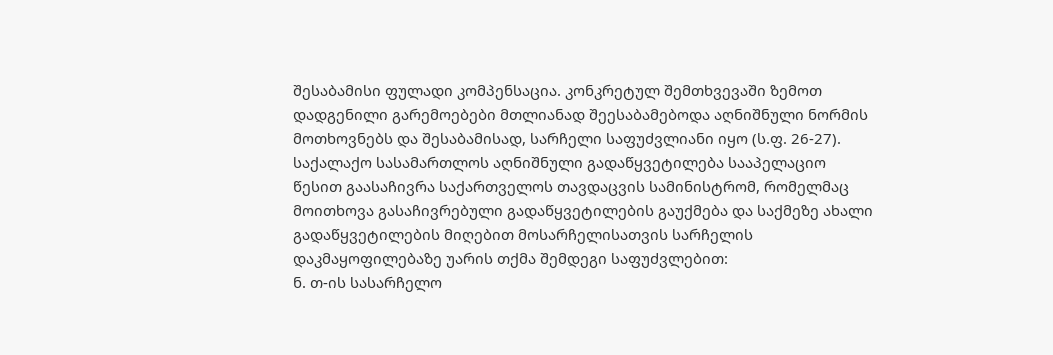შესაბამისი ფულადი კომპენსაცია. კონკრეტულ შემთხვევაში ზემოთ დადგენილი გარემოებები მთლიანად შეესაბამებოდა აღნიშნული ნორმის მოთხოვნებს და შესაბამისად, სარჩელი საფუძვლიანი იყო (ს.ფ. 26-27).
საქალაქო სასამართლოს აღნიშნული გადაწყვეტილება სააპელაციო წესით გაასაჩივრა საქართველოს თავდაცვის სამინისტრომ, რომელმაც მოითხოვა გასაჩივრებული გადაწყვეტილების გაუქმება და საქმეზე ახალი გადაწყვეტილების მიღებით მოსარჩელისათვის სარჩელის დაკმაყოფილებაზე უარის თქმა შემდეგი საფუძვლებით:
ნ. თ-ის სასარჩელო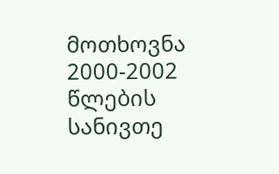მოთხოვნა 2000-2002 წლების სანივთე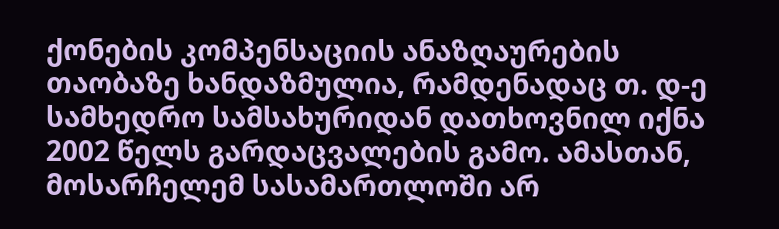ქონების კომპენსაციის ანაზღაურების თაობაზე ხანდაზმულია, რამდენადაც თ. დ-ე სამხედრო სამსახურიდან დათხოვნილ იქნა 2002 წელს გარდაცვალების გამო. ამასთან, მოსარჩელემ სასამართლოში არ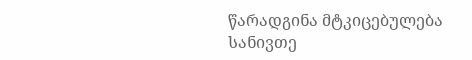წარადგინა მტკიცებულება სანივთე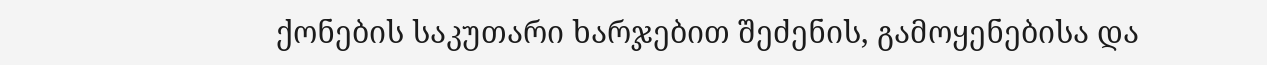ქონების საკუთარი ხარჯებით შეძენის, გამოყენებისა და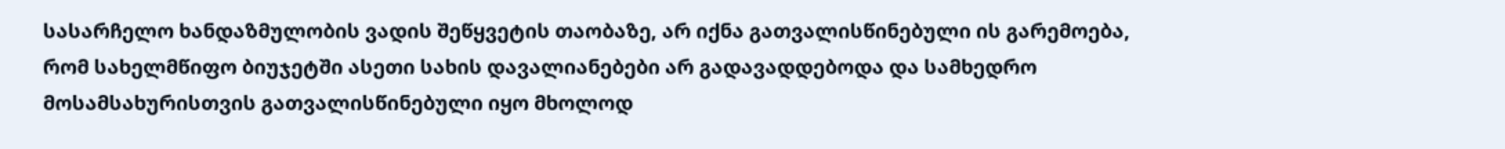სასარჩელო ხანდაზმულობის ვადის შეწყვეტის თაობაზე, არ იქნა გათვალისწინებული ის გარემოება, რომ სახელმწიფო ბიუჯეტში ასეთი სახის დავალიანებები არ გადავადდებოდა და სამხედრო მოსამსახურისთვის გათვალისწინებული იყო მხოლოდ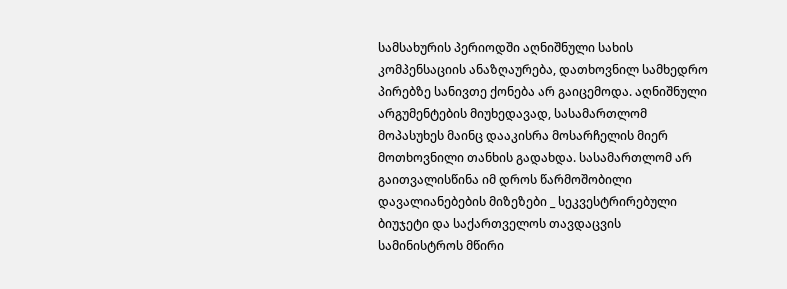სამსახურის პერიოდში აღნიშნული სახის კომპენსაციის ანაზღაურება, დათხოვნილ სამხედრო პირებზე სანივთე ქონება არ გაიცემოდა. აღნიშნული არგუმენტების მიუხედავად, სასამართლომ მოპასუხეს მაინც დააკისრა მოსარჩელის მიერ მოთხოვნილი თანხის გადახდა. სასამართლომ არ გაითვალისწინა იმ დროს წარმოშობილი დავალიანებების მიზეზები _ სეკვესტრირებული ბიუჯეტი და საქართველოს თავდაცვის სამინისტროს მწირი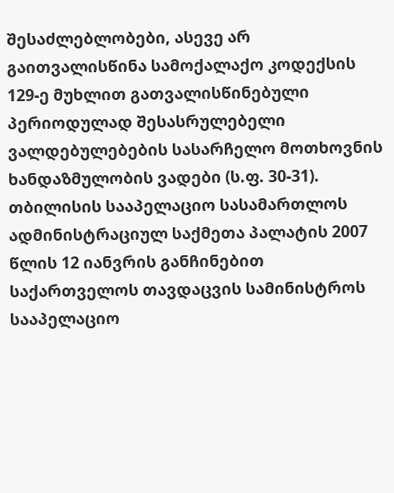შესაძლებლობები, ასევე არ გაითვალისწინა სამოქალაქო კოდექსის 129-ე მუხლით გათვალისწინებული პერიოდულად შესასრულებელი ვალდებულებების სასარჩელო მოთხოვნის ხანდაზმულობის ვადები (ს.ფ. 30-31).
თბილისის სააპელაციო სასამართლოს ადმინისტრაციულ საქმეთა პალატის 2007 წლის 12 იანვრის განჩინებით საქართველოს თავდაცვის სამინისტროს სააპელაციო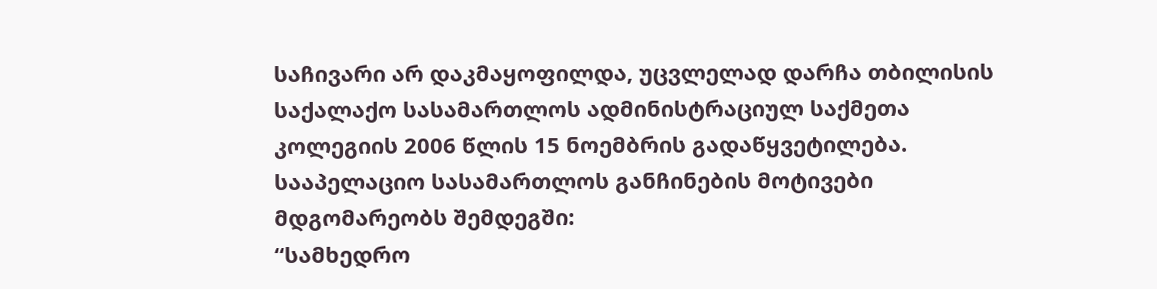საჩივარი არ დაკმაყოფილდა, უცვლელად დარჩა თბილისის საქალაქო სასამართლოს ადმინისტრაციულ საქმეთა კოლეგიის 2006 წლის 15 ნოემბრის გადაწყვეტილება.
სააპელაციო სასამართლოს განჩინების მოტივები მდგომარეობს შემდეგში:
“სამხედრო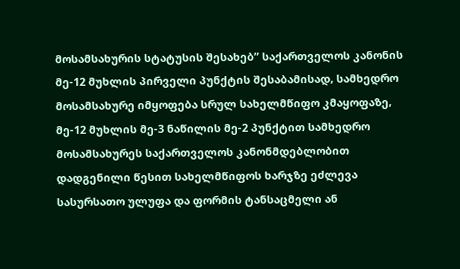მოსამსახურის სტატუსის შესახებ” საქართველოს კანონის მე-12 მუხლის პირველი პუნქტის შესაბამისად, სამხედრო მოსამსახურე იმყოფება სრულ სახელმწიფო კმაყოფაზე, მე-12 მუხლის მე-3 ნაწილის მე-2 პუნქტით სამხედრო მოსამსახურეს საქართველოს კანონმდებლობით დადგენილი წესით სახელმწიფოს ხარჯზე ეძლევა სასურსათო ულუფა და ფორმის ტანსაცმელი ან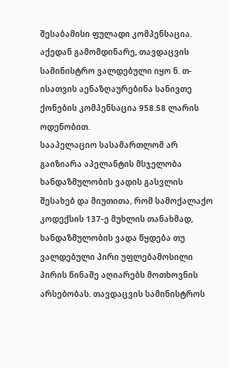შესაბამისი ფულადი კომპენსაცია. აქედან გამომდინარე, თავდაცვის სამინისტრო ვალდებული იყო ნ. თ-ისათვის აენაზღაურებინა სანივთე ქონების კომპენსაცია 958.58 ლარის ოდენობით.
სააპელაციო სასამართლომ არ გაიზიარა აპელანტის მსჯელობა ხანდაზმულობის ვადის გასვლის შესახებ და მიუთითა, რომ სამოქალაქო კოდექსის 137-ე მუხლის თანახმად, ხანდაზმულობის ვადა წყდება თუ ვალდებული პირი უფლებამოსილი პირის წინაშე აღიარებს მოთხოვნის არსებობას. თავდაცვის სამინისტროს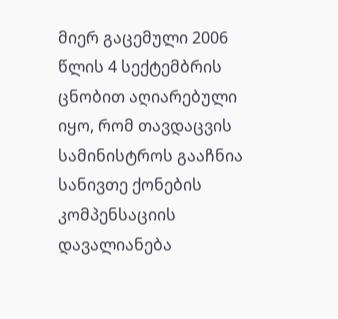მიერ გაცემული 2006 წლის 4 სექტემბრის ცნობით აღიარებული იყო, რომ თავდაცვის სამინისტროს გააჩნია სანივთე ქონების კომპენსაციის დავალიანება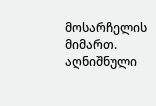მოსარჩელის მიმართ. აღნიშნული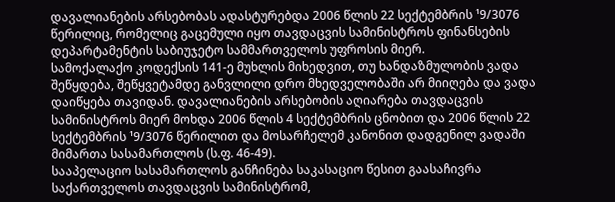დავალიანების არსებობას ადასტურებდა 2006 წლის 22 სექტემბრის ¹9/3076 წერილიც, რომელიც გაცემული იყო თავდაცვის სამინისტროს ფინანსების დეპარტამენტის საბიუჯეტო სამმართველოს უფროსის მიერ.
სამოქალაქო კოდექსის 141-ე მუხლის მიხედვით, თუ ხანდაზმულობის ვადა შეწყდება, შეწყვეტამდე განვლილი დრო მხედველობაში არ მიიღება და ვადა დაიწყება თავიდან. დავალიანების არსებობის აღიარება თავდაცვის სამინისტროს მიერ მოხდა 2006 წლის 4 სექტემბრის ცნობით და 2006 წლის 22 სექტემბრის ¹9/3076 წერილით და მოსარჩელემ კანონით დადგენილ ვადაში მიმართა სასამართლოს (ს.ფ. 46-49).
სააპელაციო სასამართლოს განჩინება საკასაციო წესით გაასაჩივრა საქართველოს თავდაცვის სამინისტრომ,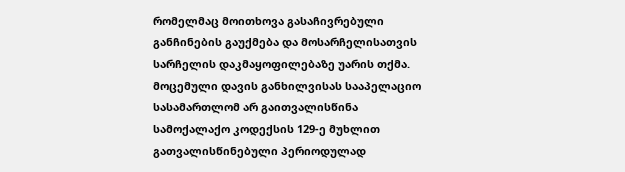რომელმაც მოითხოვა გასაჩივრებული განჩინების გაუქმება და მოსარჩელისათვის სარჩელის დაკმაყოფილებაზე უარის თქმა.
მოცემული დავის განხილვისას სააპელაციო სასამართლომ არ გაითვალისწინა სამოქალაქო კოდექსის 129-ე მუხლით გათვალისწინებული პერიოდულად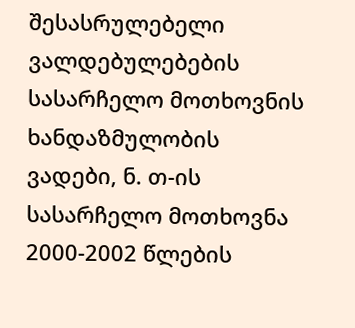შესასრულებელი ვალდებულებების სასარჩელო მოთხოვნის ხანდაზმულობის ვადები, ნ. თ-ის სასარჩელო მოთხოვნა 2000-2002 წლების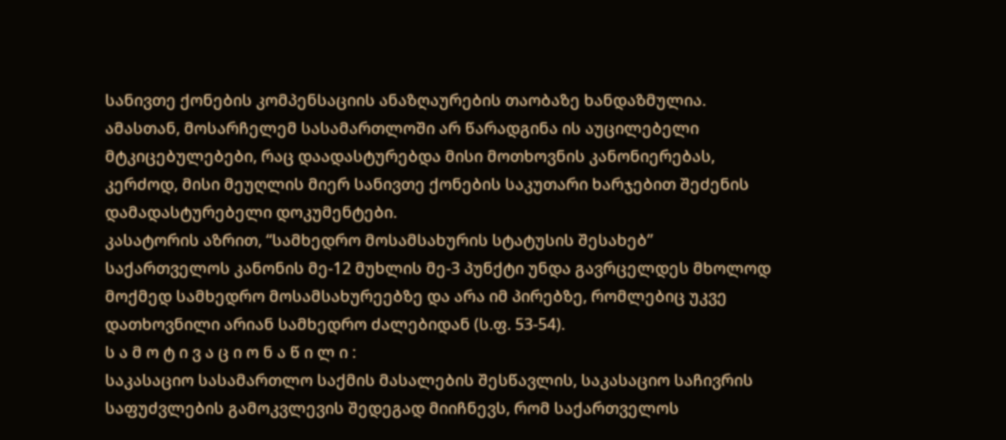სანივთე ქონების კომპენსაციის ანაზღაურების თაობაზე ხანდაზმულია. ამასთან, მოსარჩელემ სასამართლოში არ წარადგინა ის აუცილებელი მტკიცებულებები, რაც დაადასტურებდა მისი მოთხოვნის კანონიერებას, კერძოდ, მისი მეუღლის მიერ სანივთე ქონების საკუთარი ხარჯებით შეძენის დამადასტურებელი დოკუმენტები.
კასატორის აზრით, “სამხედრო მოსამსახურის სტატუსის შესახებ” საქართველოს კანონის მე-12 მუხლის მე-3 პუნქტი უნდა გავრცელდეს მხოლოდ მოქმედ სამხედრო მოსამსახურეებზე და არა იმ პირებზე, რომლებიც უკვე დათხოვნილი არიან სამხედრო ძალებიდან (ს.ფ. 53-54).
ს ა მ ო ტ ი ვ ა ც ი ო ნ ა წ ი ლ ი :
საკასაციო სასამართლო საქმის მასალების შესწავლის, საკასაციო საჩივრის საფუძვლების გამოკვლევის შედეგად მიიჩნევს, რომ საქართველოს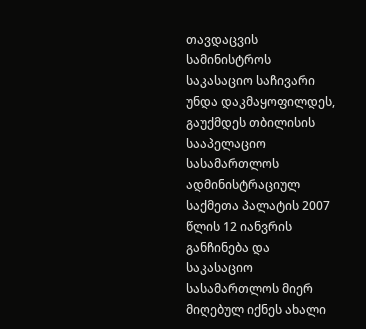თავდაცვის სამინისტროს საკასაციო საჩივარი უნდა დაკმაყოფილდეს, გაუქმდეს თბილისის სააპელაციო სასამართლოს ადმინისტრაციულ საქმეთა პალატის 2007 წლის 12 იანვრის განჩინება და საკასაციო სასამართლოს მიერ მიღებულ იქნეს ახალი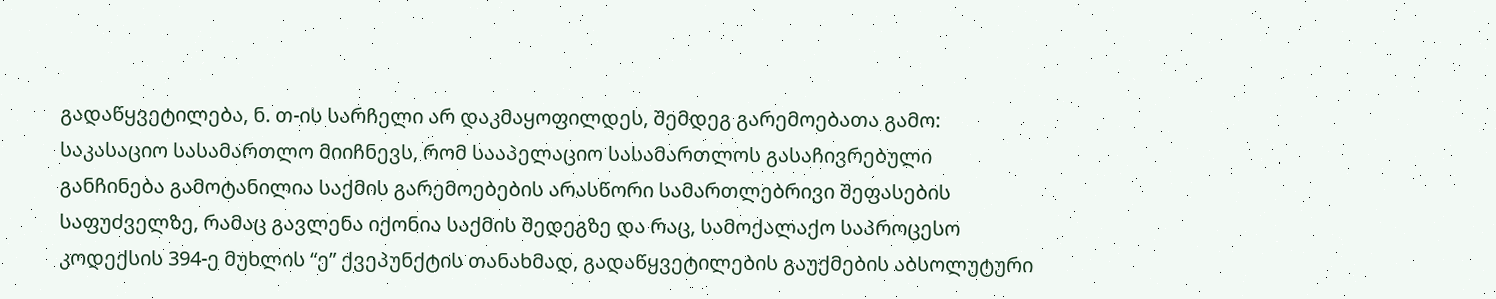გადაწყვეტილება, ნ. თ-ის სარჩელი არ დაკმაყოფილდეს, შემდეგ გარემოებათა გამო:
საკასაციო სასამართლო მიიჩნევს, რომ სააპელაციო სასამართლოს გასაჩივრებული განჩინება გამოტანილია საქმის გარემოებების არასწორი სამართლებრივი შეფასების საფუძველზე, რამაც გავლენა იქონია საქმის შედეგზე და რაც, სამოქალაქო საპროცესო კოდექსის 394-ე მუხლის “ე” ქვეპუნქტის თანახმად, გადაწყვეტილების გაუქმების აბსოლუტური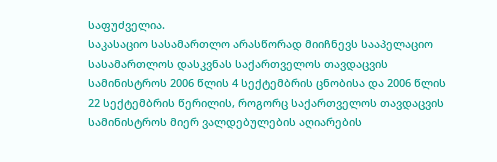საფუძველია.
საკასაციო სასამართლო არასწორად მიიჩნევს სააპელაციო სასამართლოს დასკვნას საქართველოს თავდაცვის სამინისტროს 2006 წლის 4 სექტემბრის ცნობისა და 2006 წლის 22 სექტემბრის წერილის, როგორც საქართველოს თავდაცვის სამინისტროს მიერ ვალდებულების აღიარების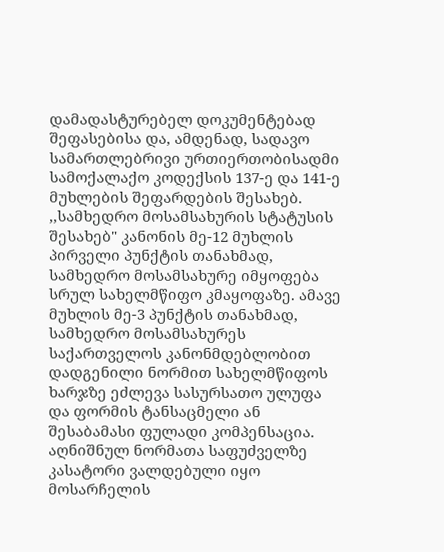დამადასტურებელ დოკუმენტებად შეფასებისა და, ამდენად, სადავო სამართლებრივი ურთიერთობისადმი სამოქალაქო კოდექსის 137-ე და 141-ე მუხლების შეფარდების შესახებ.
,,სამხედრო მოსამსახურის სტატუსის შესახებ" კანონის მე-12 მუხლის პირველი პუნქტის თანახმად, სამხედრო მოსამსახურე იმყოფება სრულ სახელმწიფო კმაყოფაზე. ამავე მუხლის მე-3 პუნქტის თანახმად, სამხედრო მოსამსახურეს საქართველოს კანონმდებლობით დადგენილი ნორმით სახელმწიფოს ხარჯზე ეძლევა სასურსათო ულუფა და ფორმის ტანსაცმელი ან შესაბამასი ფულადი კომპენსაცია. აღნიშნულ ნორმათა საფუძველზე კასატორი ვალდებული იყო მოსარჩელის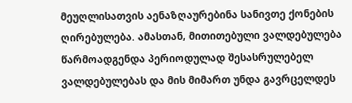მეუღლისათვის აენაზღაურებინა სანივთე ქონების ღირებულება. ამასთან, მითითებული ვალდებულება წარმოადგენდა პერიოდულად შესასრულებელ ვალდებულებას და მის მიმართ უნდა გავრცელდეს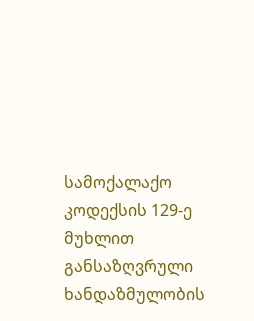სამოქალაქო კოდექსის 129-ე მუხლით განსაზღვრული ხანდაზმულობის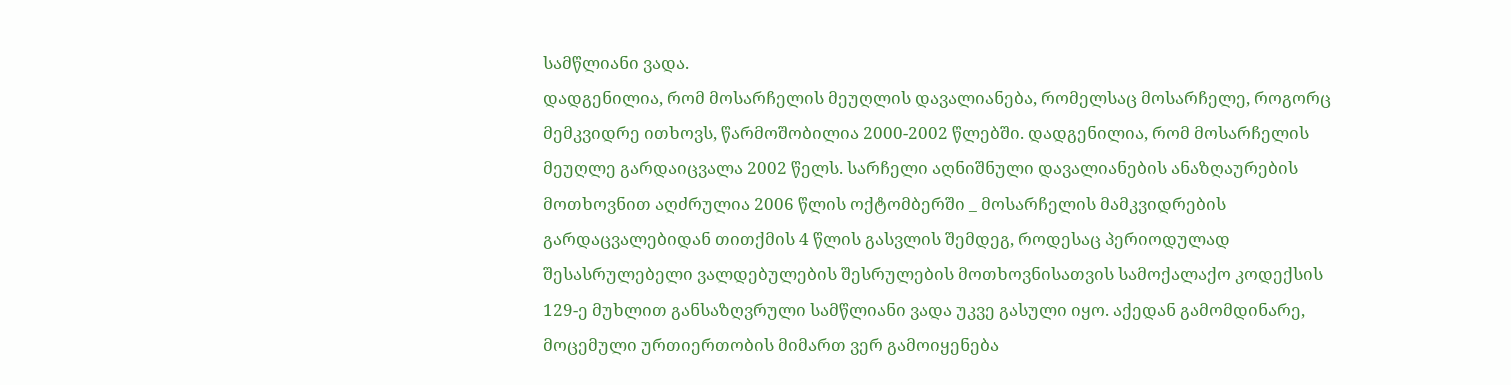სამწლიანი ვადა.
დადგენილია, რომ მოსარჩელის მეუღლის დავალიანება, რომელსაც მოსარჩელე, როგორც მემკვიდრე ითხოვს, წარმოშობილია 2000-2002 წლებში. დადგენილია, რომ მოსარჩელის მეუღლე გარდაიცვალა 2002 წელს. სარჩელი აღნიშნული დავალიანების ანაზღაურების მოთხოვნით აღძრულია 2006 წლის ოქტომბერში _ მოსარჩელის მამკვიდრების გარდაცვალებიდან თითქმის 4 წლის გასვლის შემდეგ, როდესაც პერიოდულად შესასრულებელი ვალდებულების შესრულების მოთხოვნისათვის სამოქალაქო კოდექსის 129-ე მუხლით განსაზღვრული სამწლიანი ვადა უკვე გასული იყო. აქედან გამომდინარე, მოცემული ურთიერთობის მიმართ ვერ გამოიყენება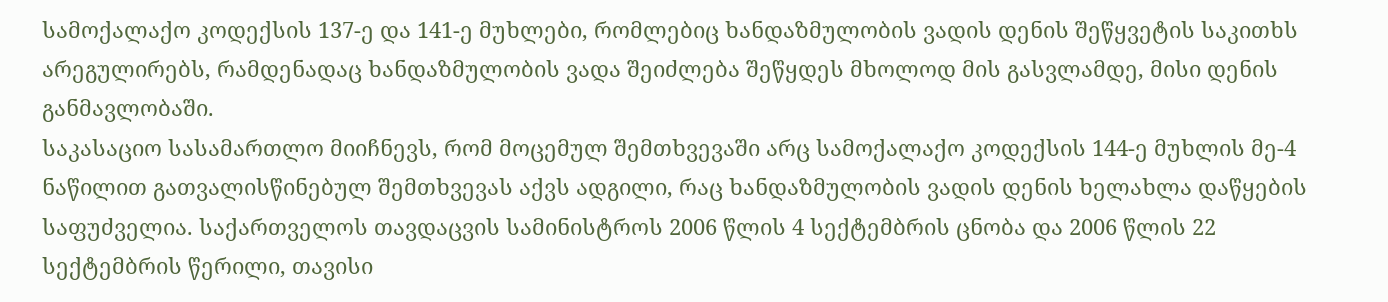სამოქალაქო კოდექსის 137-ე და 141-ე მუხლები, რომლებიც ხანდაზმულობის ვადის დენის შეწყვეტის საკითხს არეგულირებს, რამდენადაც ხანდაზმულობის ვადა შეიძლება შეწყდეს მხოლოდ მის გასვლამდე, მისი დენის განმავლობაში.
საკასაციო სასამართლო მიიჩნევს, რომ მოცემულ შემთხვევაში არც სამოქალაქო კოდექსის 144-ე მუხლის მე-4 ნაწილით გათვალისწინებულ შემთხვევას აქვს ადგილი, რაც ხანდაზმულობის ვადის დენის ხელახლა დაწყების საფუძველია. საქართველოს თავდაცვის სამინისტროს 2006 წლის 4 სექტემბრის ცნობა და 2006 წლის 22 სექტემბრის წერილი, თავისი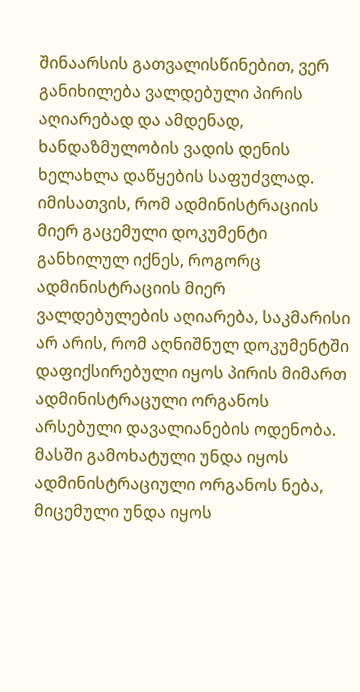შინაარსის გათვალისწინებით, ვერ განიხილება ვალდებული პირის აღიარებად და ამდენად, ხანდაზმულობის ვადის დენის ხელახლა დაწყების საფუძვლად. იმისათვის, რომ ადმინისტრაციის მიერ გაცემული დოკუმენტი განხილულ იქნეს, როგორც ადმინისტრაციის მიერ ვალდებულების აღიარება, საკმარისი არ არის, რომ აღნიშნულ დოკუმენტში დაფიქსირებული იყოს პირის მიმართ ადმინისტრაცული ორგანოს არსებული დავალიანების ოდენობა. მასში გამოხატული უნდა იყოს ადმინისტრაციული ორგანოს ნება, მიცემული უნდა იყოს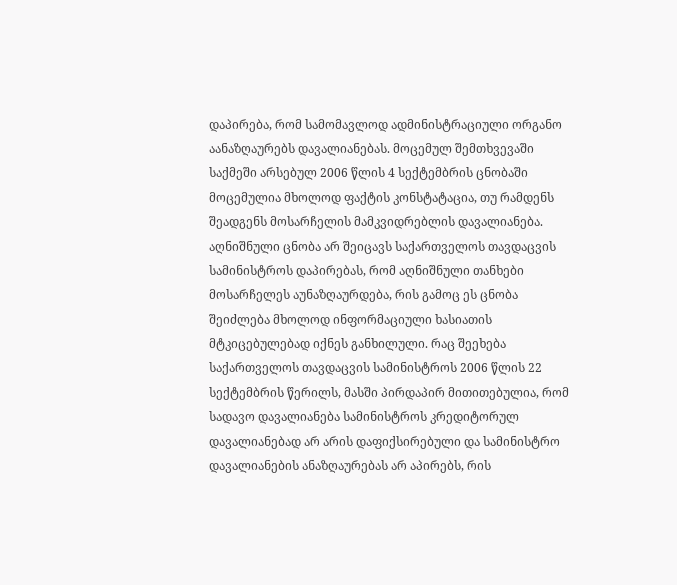დაპირება, რომ სამომავლოდ ადმინისტრაციული ორგანო აანაზღაურებს დავალიანებას. მოცემულ შემთხვევაში საქმეში არსებულ 2006 წლის 4 სექტემბრის ცნობაში მოცემულია მხოლოდ ფაქტის კონსტატაცია, თუ რამდენს შეადგენს მოსარჩელის მამკვიდრებლის დავალიანება. აღნიშნული ცნობა არ შეიცავს საქართველოს თავდაცვის სამინისტროს დაპირებას, რომ აღნიშნული თანხები მოსარჩელეს აუნაზღაურდება, რის გამოც ეს ცნობა შეიძლება მხოლოდ ინფორმაციული ხასიათის მტკიცებულებად იქნეს განხილული. რაც შეეხება საქართველოს თავდაცვის სამინისტროს 2006 წლის 22 სექტემბრის წერილს, მასში პირდაპირ მითითებულია, რომ სადავო დავალიანება სამინისტროს კრედიტორულ დავალიანებად არ არის დაფიქსირებული და სამინისტრო დავალიანების ანაზღაურებას არ აპირებს, რის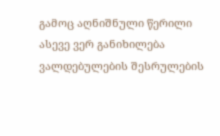გამოც აღნიშნული წერილი ასევე ვერ განიხილება ვალდებულების შესრულების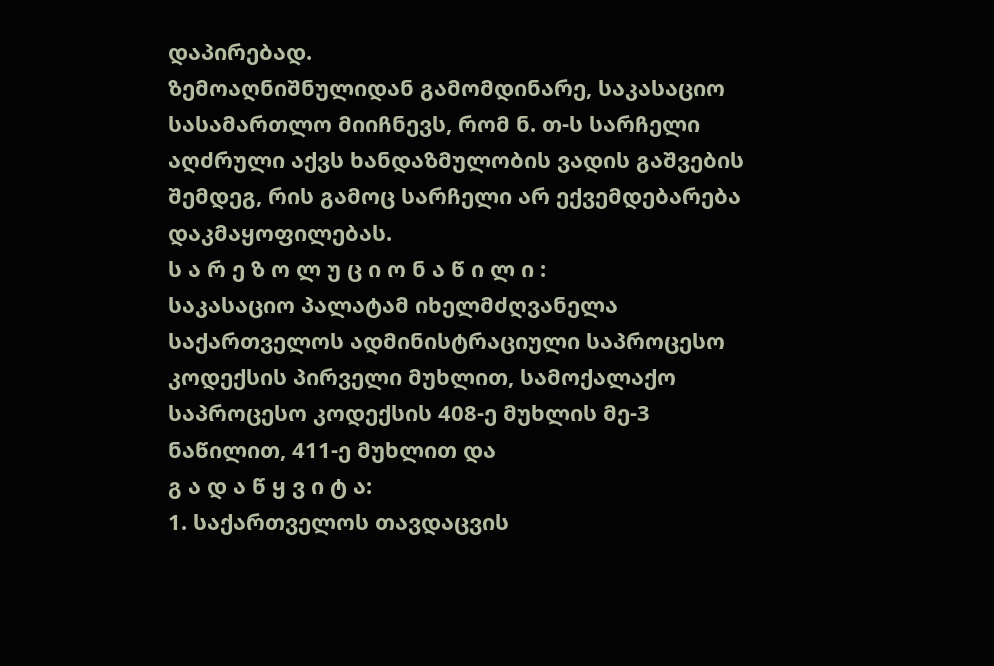დაპირებად.
ზემოაღნიშნულიდან გამომდინარე, საკასაციო სასამართლო მიიჩნევს, რომ ნ. თ-ს სარჩელი აღძრული აქვს ხანდაზმულობის ვადის გაშვების შემდეგ, რის გამოც სარჩელი არ ექვემდებარება დაკმაყოფილებას.
ს ა რ ე ზ ო ლ უ ც ი ო ნ ა წ ი ლ ი :
საკასაციო პალატამ იხელმძღვანელა საქართველოს ადმინისტრაციული საპროცესო კოდექსის პირველი მუხლით, სამოქალაქო საპროცესო კოდექსის 408-ე მუხლის მე-3 ნაწილით, 411-ე მუხლით და
გ ა დ ა წ ყ ვ ი ტ ა:
1. საქართველოს თავდაცვის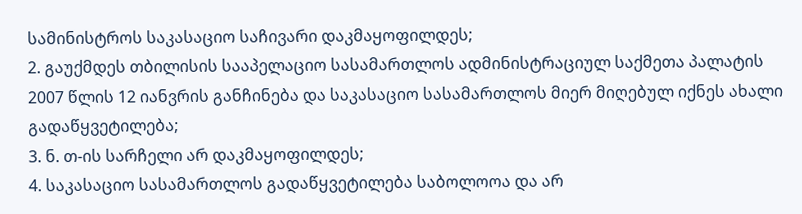სამინისტროს საკასაციო საჩივარი დაკმაყოფილდეს;
2. გაუქმდეს თბილისის სააპელაციო სასამართლოს ადმინისტრაციულ საქმეთა პალატის 2007 წლის 12 იანვრის განჩინება და საკასაციო სასამართლოს მიერ მიღებულ იქნეს ახალი გადაწყვეტილება;
3. ნ. თ-ის სარჩელი არ დაკმაყოფილდეს;
4. საკასაციო სასამართლოს გადაწყვეტილება საბოლოოა და არ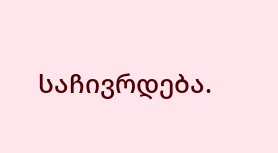საჩივრდება.